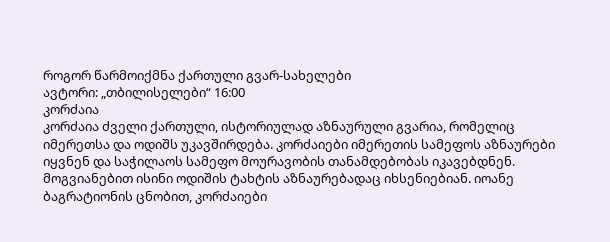როგორ წარმოიქმნა ქართული გვარ-სახელები
ავტორი: „თბილისელები“ 16:00
კორძაია
კორძაია ძველი ქართული, ისტორიულად აზნაურული გვარია, რომელიც იმერეთსა და ოდიშს უკავშირდება. კორძაიები იმერეთის სამეფოს აზნაურები იყვნენ და საჭილაოს სამეფო მოურავობის თანამდებობას იკავებდნენ. მოგვიანებით ისინი ოდიშის ტახტის აზნაურებადაც იხსენიებიან. იოანე ბაგრატიონის ცნობით, კორძაიები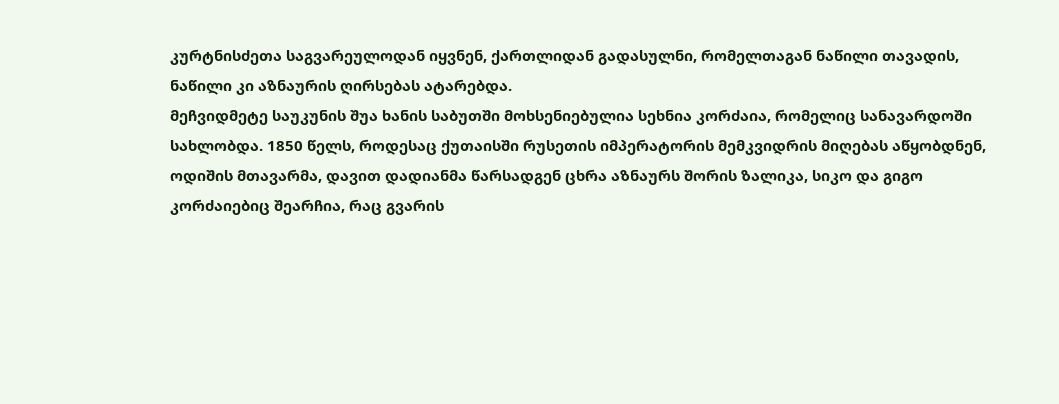კურტნისძეთა საგვარეულოდან იყვნენ, ქართლიდან გადასულნი, რომელთაგან ნაწილი თავადის, ნაწილი კი აზნაურის ღირსებას ატარებდა.
მეჩვიდმეტე საუკუნის შუა ხანის საბუთში მოხსენიებულია სეხნია კორძაია, რომელიც სანავარდოში სახლობდა. 1850 წელს, როდესაც ქუთაისში რუსეთის იმპერატორის მემკვიდრის მიღებას აწყობდნენ, ოდიშის მთავარმა, დავით დადიანმა წარსადგენ ცხრა აზნაურს შორის ზალიკა, სიკო და გიგო კორძაიებიც შეარჩია, რაც გვარის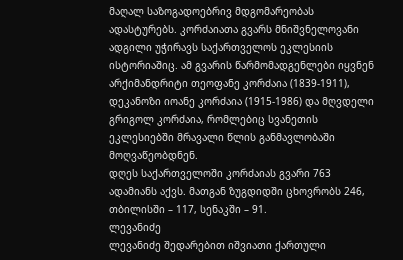მაღალ საზოგადოებრივ მდგომარეობას ადასტურებს. კორძაიათა გვარს მნიშვნელოვანი ადგილი უჭირავს საქართველოს ეკლესიის ისტორიაშიც. ამ გვარის წარმომადგენლები იყვნენ არქიმანდრიტი თეოფანე კორძაია (1839-1911), დეკანოზი იოანე კორძაია (1915-1986) და მღვდელი გრიგოლ კორძაია, რომლებიც სვანეთის ეკლესიებში მრავალი წლის განმავლობაში მოღვაწეობდნენ.
დღეს საქართველოში კორძაიას გვარი 763 ადამიანს აქვს. მათგან ზუგდიდში ცხოვრობს 246, თბილისში – 117, სენაკში – 91.
ლევანიძე
ლევანიძე შედარებით იშვიათი ქართული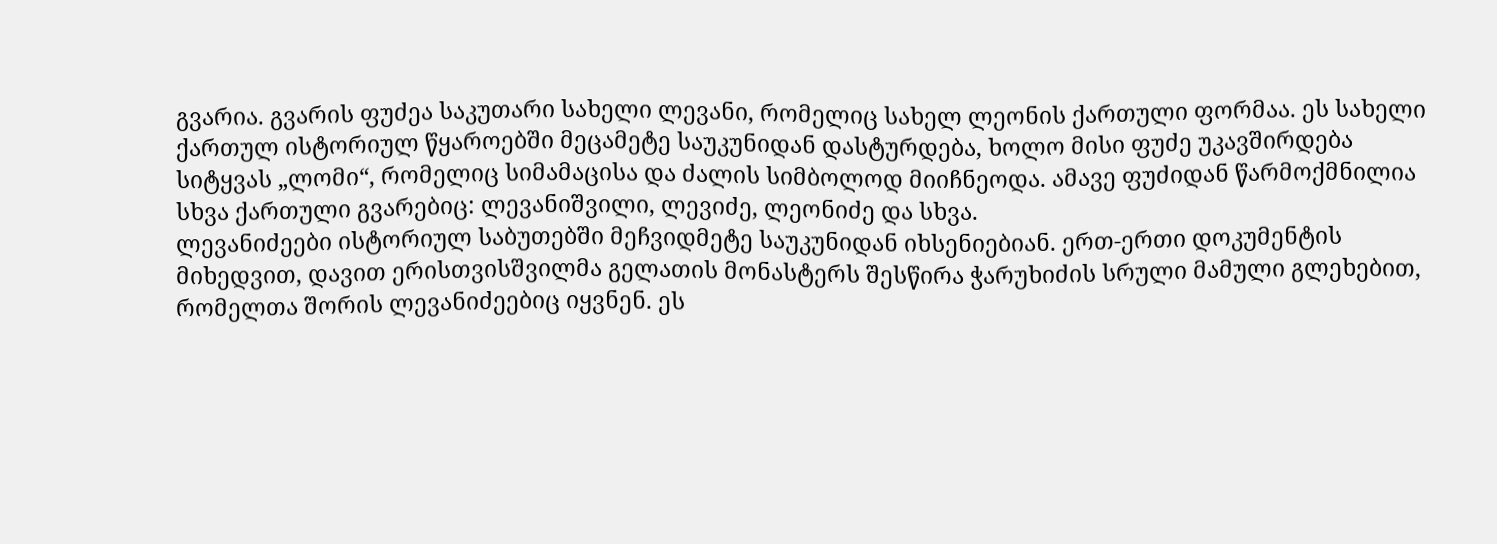გვარია. გვარის ფუძეა საკუთარი სახელი ლევანი, რომელიც სახელ ლეონის ქართული ფორმაა. ეს სახელი ქართულ ისტორიულ წყაროებში მეცამეტე საუკუნიდან დასტურდება, ხოლო მისი ფუძე უკავშირდება სიტყვას „ლომი“, რომელიც სიმამაცისა და ძალის სიმბოლოდ მიიჩნეოდა. ამავე ფუძიდან წარმოქმნილია სხვა ქართული გვარებიც: ლევანიშვილი, ლევიძე, ლეონიძე და სხვა.
ლევანიძეები ისტორიულ საბუთებში მეჩვიდმეტე საუკუნიდან იხსენიებიან. ერთ-ერთი დოკუმენტის მიხედვით, დავით ერისთვისშვილმა გელათის მონასტერს შესწირა ჭარუხიძის სრული მამული გლეხებით, რომელთა შორის ლევანიძეებიც იყვნენ. ეს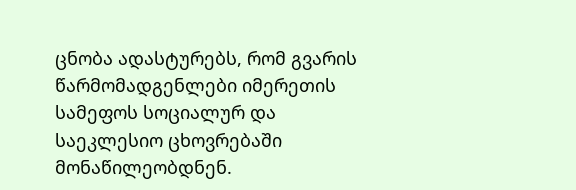ცნობა ადასტურებს, რომ გვარის წარმომადგენლები იმერეთის სამეფოს სოციალურ და საეკლესიო ცხოვრებაში მონაწილეობდნენ.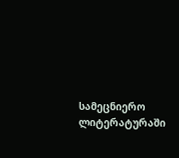სამეცნიერო ლიტერატურაში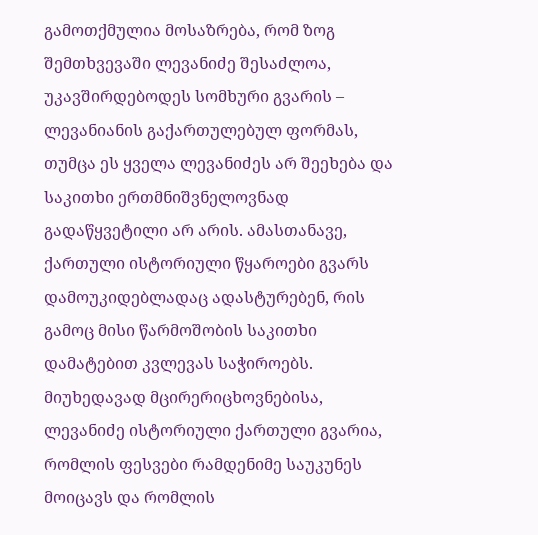გამოთქმულია მოსაზრება, რომ ზოგ შემთხვევაში ლევანიძე შესაძლოა, უკავშირდებოდეს სომხური გვარის – ლევანიანის გაქართულებულ ფორმას, თუმცა ეს ყველა ლევანიძეს არ შეეხება და საკითხი ერთმნიშვნელოვნად გადაწყვეტილი არ არის. ამასთანავე, ქართული ისტორიული წყაროები გვარს დამოუკიდებლადაც ადასტურებენ, რის გამოც მისი წარმოშობის საკითხი დამატებით კვლევას საჭიროებს.
მიუხედავად მცირერიცხოვნებისა, ლევანიძე ისტორიული ქართული გვარია, რომლის ფესვები რამდენიმე საუკუნეს მოიცავს და რომლის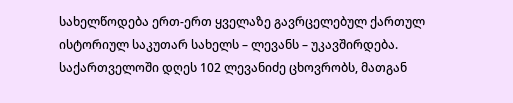სახელწოდება ერთ-ერთ ყველაზე გავრცელებულ ქართულ ისტორიულ საკუთარ სახელს – ლევანს – უკავშირდება.
საქართველოში დღეს 102 ლევანიძე ცხოვრობს, მათგან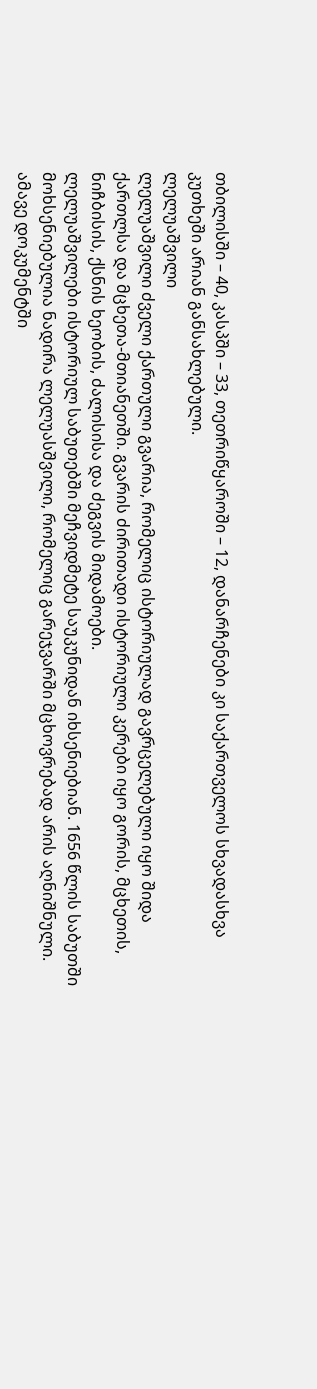თბილისში – 40, კასპში – 33, თეთრიწყაროში – 12, დანარჩენები კი საქართველოს სხვადასხვა კუთხეში არიან განსახლებული.
ლელუაშვილი
ლელუაშვილი ძველი ქართული გვარია, რომელიც ისტორიულად გავრცელებული იყო შიდა ქართლსა და მცხეთა-მთიანეთში. გვარის ძირითადი ისტორიული კერები იყო გორის, მცხეთის, ნიჩბისის, ქსნის ხეობის, ძალისისა და ძეგვის მიდამოები.
ლელუაშვილები ისტორიულ საბუთებში მეჩვიდმეტე საუკუნიდან იხსენიებიან. 1656 წლის საბუთში მოხსენიებულია ნადირა ლელუასშვილი, რომელიც გარეჯვარში მცხოვრებად არის აღნიშნული. ამავე დოკუმენტში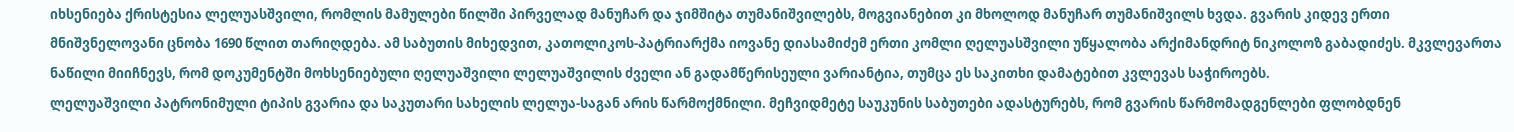იხსენიება ქრისტესია ლელუასშვილი, რომლის მამულები წილში პირველად მანუჩარ და ჯიმშიტა თუმანიშვილებს, მოგვიანებით კი მხოლოდ მანუჩარ თუმანიშვილს ხვდა. გვარის კიდევ ერთი მნიშვნელოვანი ცნობა 1690 წლით თარიღდება. ამ საბუთის მიხედვით, კათოლიკოს-პატრიარქმა იოვანე დიასამიძემ ერთი კომლი ღელუასშვილი უწყალობა არქიმანდრიტ ნიკოლოზ გაბადიძეს. მკვლევართა ნაწილი მიიჩნევს, რომ დოკუმენტში მოხსენიებული ღელუაშვილი ლელუაშვილის ძველი ან გადამწერისეული ვარიანტია, თუმცა ეს საკითხი დამატებით კვლევას საჭიროებს.
ლელუაშვილი პატრონიმული ტიპის გვარია და საკუთარი სახელის ლელუა-საგან არის წარმოქმნილი. მეჩვიდმეტე საუკუნის საბუთები ადასტურებს, რომ გვარის წარმომადგენლები ფლობდნენ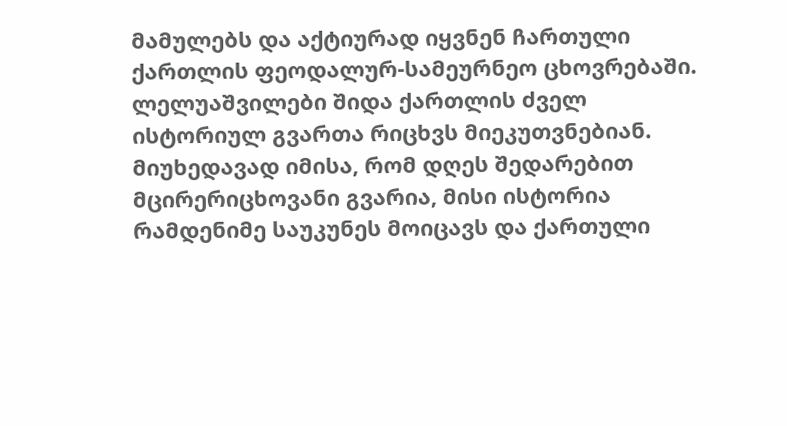მამულებს და აქტიურად იყვნენ ჩართული ქართლის ფეოდალურ-სამეურნეო ცხოვრებაში.
ლელუაშვილები შიდა ქართლის ძველ ისტორიულ გვართა რიცხვს მიეკუთვნებიან. მიუხედავად იმისა, რომ დღეს შედარებით მცირერიცხოვანი გვარია, მისი ისტორია რამდენიმე საუკუნეს მოიცავს და ქართული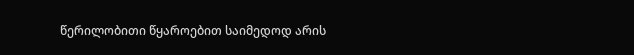წერილობითი წყაროებით საიმედოდ არის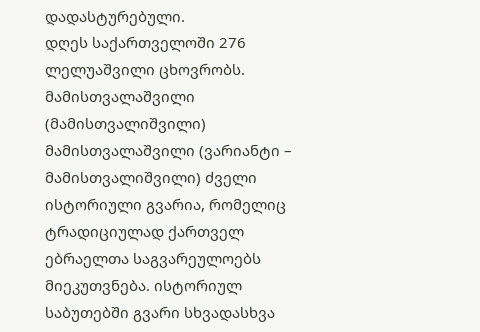დადასტურებული.
დღეს საქართველოში 276 ლელუაშვილი ცხოვრობს.
მამისთვალაშვილი (მამისთვალიშვილი)
მამისთვალაშვილი (ვარიანტი – მამისთვალიშვილი) ძველი ისტორიული გვარია, რომელიც ტრადიციულად ქართველ ებრაელთა საგვარეულოებს მიეკუთვნება. ისტორიულ საბუთებში გვარი სხვადასხვა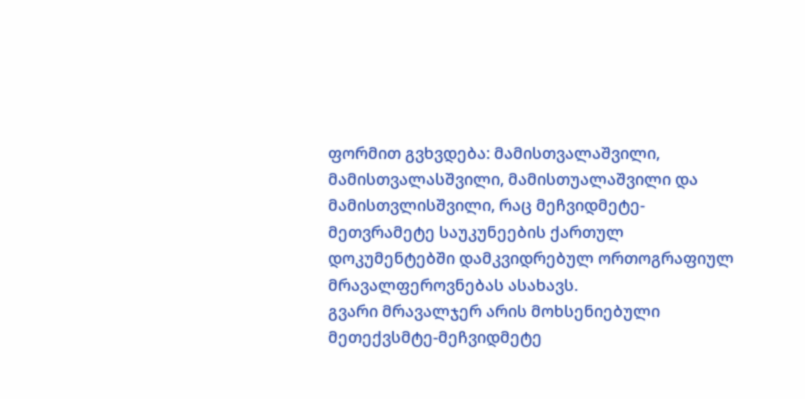ფორმით გვხვდება: მამისთვალაშვილი, მამისთვალასშვილი, მამისთუალაშვილი და მამისთვლისშვილი, რაც მეჩვიდმეტე-მეთვრამეტე საუკუნეების ქართულ დოკუმენტებში დამკვიდრებულ ორთოგრაფიულ მრავალფეროვნებას ასახავს.
გვარი მრავალჯერ არის მოხსენიებული მეთექვსმტე-მეჩვიდმეტე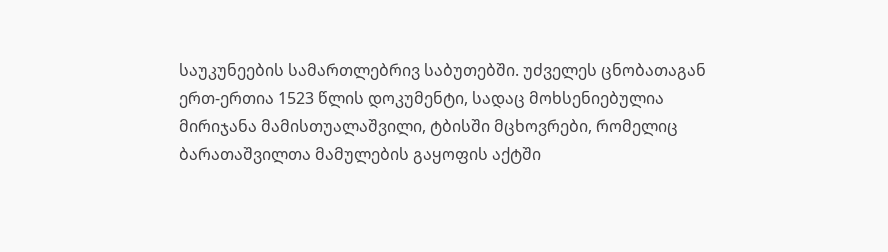საუკუნეების სამართლებრივ საბუთებში. უძველეს ცნობათაგან ერთ-ერთია 1523 წლის დოკუმენტი, სადაც მოხსენიებულია მირიჯანა მამისთუალაშვილი, ტბისში მცხოვრები, რომელიც ბარათაშვილთა მამულების გაყოფის აქტში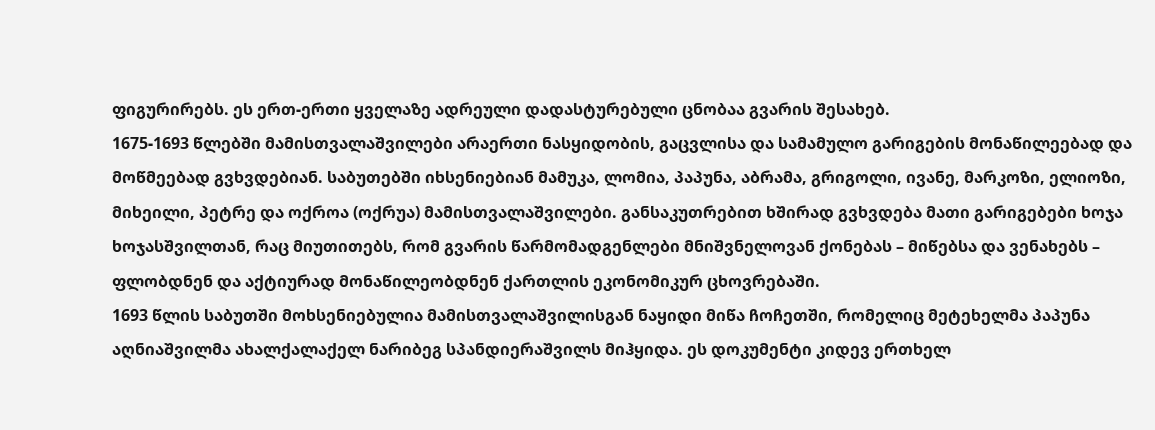ფიგურირებს. ეს ერთ-ერთი ყველაზე ადრეული დადასტურებული ცნობაა გვარის შესახებ.
1675-1693 წლებში მამისთვალაშვილები არაერთი ნასყიდობის, გაცვლისა და სამამულო გარიგების მონაწილეებად და მოწმეებად გვხვდებიან. საბუთებში იხსენიებიან მამუკა, ლომია, პაპუნა, აბრამა, გრიგოლი, ივანე, მარკოზი, ელიოზი, მიხეილი, პეტრე და ოქროა (ოქრუა) მამისთვალაშვილები. განსაკუთრებით ხშირად გვხვდება მათი გარიგებები ხოჯა ხოჯასშვილთან, რაც მიუთითებს, რომ გვარის წარმომადგენლები მნიშვნელოვან ქონებას – მიწებსა და ვენახებს – ფლობდნენ და აქტიურად მონაწილეობდნენ ქართლის ეკონომიკურ ცხოვრებაში.
1693 წლის საბუთში მოხსენიებულია მამისთვალაშვილისგან ნაყიდი მიწა ჩოჩეთში, რომელიც მეტეხელმა პაპუნა აღნიაშვილმა ახალქალაქელ ნარიბეგ სპანდიერაშვილს მიჰყიდა. ეს დოკუმენტი კიდევ ერთხელ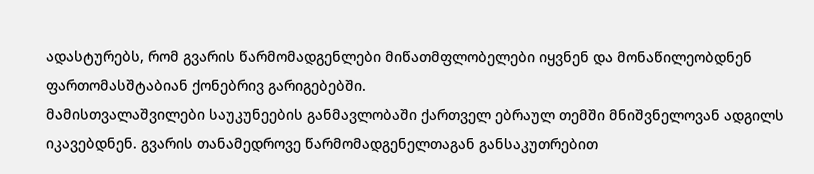ადასტურებს, რომ გვარის წარმომადგენლები მიწათმფლობელები იყვნენ და მონაწილეობდნენ ფართომასშტაბიან ქონებრივ გარიგებებში.
მამისთვალაშვილები საუკუნეების განმავლობაში ქართველ ებრაულ თემში მნიშვნელოვან ადგილს იკავებდნენ. გვარის თანამედროვე წარმომადგენელთაგან განსაკუთრებით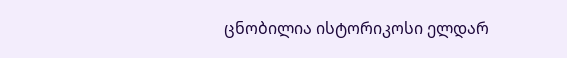ცნობილია ისტორიკოსი ელდარ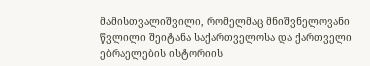მამისთვალიშვილი, რომელმაც მნიშვნელოვანი წვლილი შეიტანა საქართველოსა და ქართველი ებრაელების ისტორიის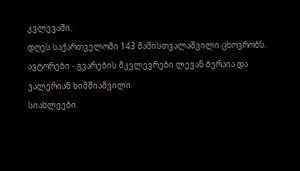კვლევაში.
დღეს საქართველოში 143 მამისთვალაშვილი ცხოვრობს.
ავტორები - გვარების მკვლევრები ლევან ბერაია და
ვალერიან ხიმშიაშვილი
სიახლეები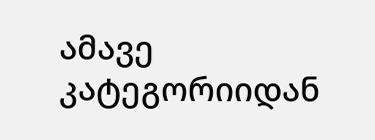ამავე კატეგორიიდან